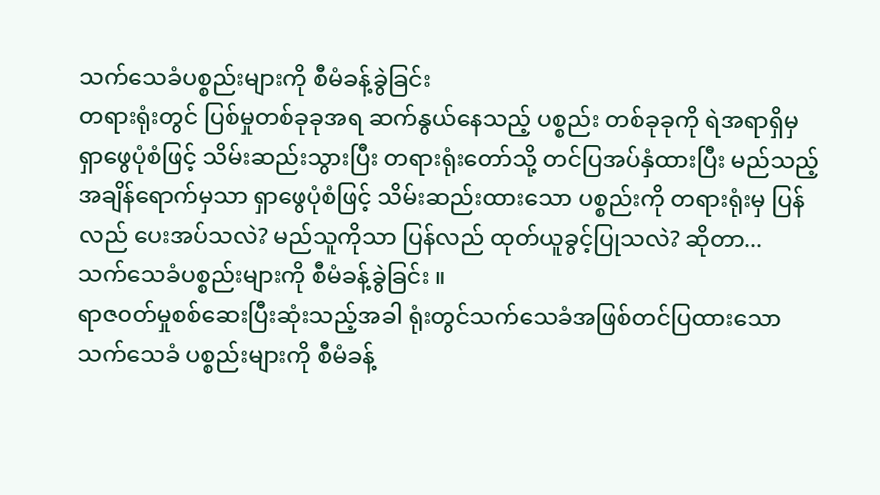သက်သေခံပစ္စည်းများကို စီမံခန့်ခွဲခြင်း
တရားရုံးတွင် ပြစ်မှုတစ်ခုခုအရ ဆက်နွယ်နေသည့် ပစ္စည်း တစ်ခုခုကို ရဲအရာရှိမှ ရှာဖွေပုံစံဖြင့် သိမ်းဆည်းသွားပြီး တရားရုံးတော်သို့ တင်ပြအပ်နှံထားပြီး မည်သည့်အချိန်ရောက်မှသာ ရှာဖွေပုံစံဖြင့် သိမ်းဆည်းထားသော ပစ္စည်းကို တရားရုံးမှ ပြန်လည် ပေးအပ်သလဲ? မည်သူကိုသာ ပြန်လည် ထုတ်ယူခွင့်ပြုသလဲ? ဆိုတာ...
သက်သေခံပစ္စည်းများကို စီမံခန့်ခွဲခြင်း ။
ရာဇ၀တ်မှုစစ်ဆေးပြီးဆုံးသည့်အခါ ရုံးတွင်သက်သေခံအဖြစ်တင်ပြထားသော သက်သေခံ ပစ္စည်းများကို စီမံခန့်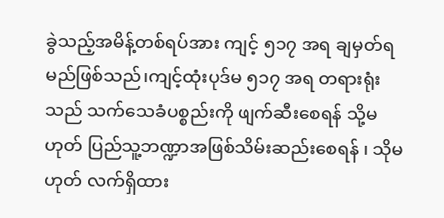ခွဲသည့်အမိန့်တစ်ရပ်အား ကျင့် ၅၁၇ အရ ချမှတ်ရမည်ဖြစ်သည်၊ကျင့်ထုံးပုဒ်မ ၅၁၇ အရ တရားရုံးသည် သက်သေခံပစ္စည်းကို ဖျက်ဆီးစေရန် သို့မဟုတ် ပြည်သူ့ဘဏ္ဍာအဖြစ်သိမ်းဆည်းစေရန် ၊ သိုမဟုတ် လက်ရှိထား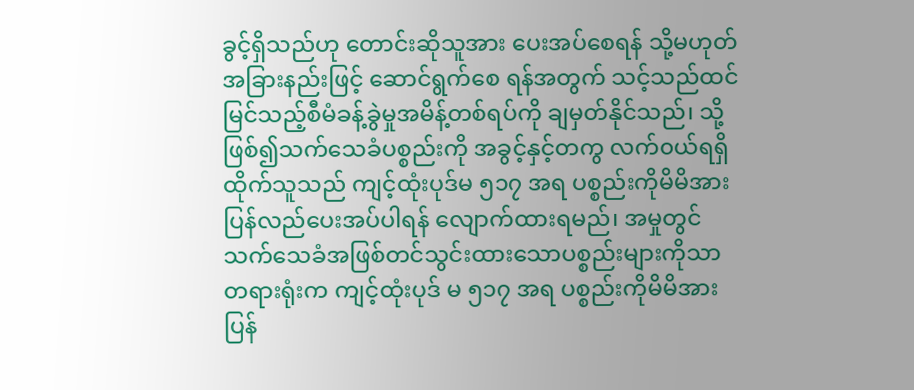ခွင့်ရှိသည်ဟု တောင်းဆိုသူအား ပေးအပ်စေရန် သို့မဟုတ် အခြားနည်းဖြင့် ဆောင်ရွက်စေ ရန်အတွက် သင့်သည်ထင်မြင်သည့်စီမံခန့်ခွဲမှုအမိန့်တစ်ရပ်ကို ချမှတ်နိုင်သည်၊ သို့ဖြစ်၍သက်သေခံပစ္စည်းကို အခွင့်နှင့်တကွ လက်၀ယ်ရရှိထိုက်သူသည် ကျင့်ထုံးပုဒ်မ ၅၁၇ အရ ပစ္စည်းကိုမိမိအားပြန်လည်ပေးအပ်ပါရန် လျောက်ထားရမည်၊ အမှုတွင်သက်သေခံအဖြစ်တင်သွင်းထားသောပစ္စည်းများကိုသာ တရားရုံးက ကျင့်ထုံးပုဒ် မ ၅၁၇ အရ ပစ္စည်းကိုမိမိအားပြန်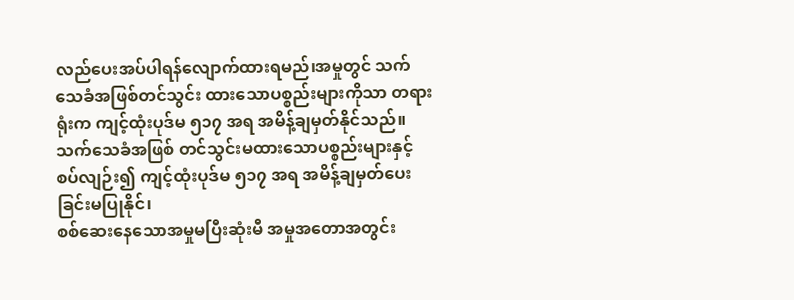လည်ပေးအပ်ပါရန်လျောက်ထားရမည်၊အမှုတွင် သက်သေခံအဖြစ်တင်သွင်း ထားသောပစ္စည်းများကိုသာ တရားရုံးက ကျင့်ထုံးပုဒ်မ ၅၁၇ အရ အမိန့်ချမှတ်နိုင်သည်။ သက်သေခံအဖြစ် တင်သွင်းမထားသောပစ္စည်းများနှင့်စပ်လျဉ်း၍ ကျင့်ထုံးပုဒ်မ ၅၁၇ အရ အမိန့်ချမှတ်ပေးခြင်းမပြုနိုင်၊
စစ်ဆေးနေသောအမှုမပြီးဆုံးမီ အမှုအတောအတွင်း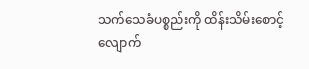သက်သေခံပစ္စည်းကို ထိန်းသိမ်းစောင့် လျောက်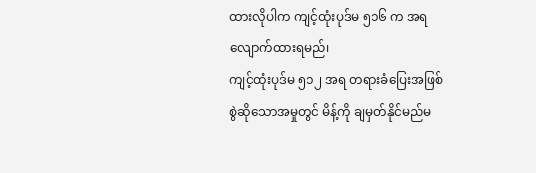ထားလိုပါက ကျင့်ထုံးပုဒ်မ ၅၁၆ က အရ လျောက်ထားရမည်၊
ကျင့်ထုံးပုဒ်မ ၅၁၂ အရ တရားခံပြေးအဖြစ်စွဲဆိုသောအမှုတွင် မိန့်ကို ချမှတ်နိုင်မည်မ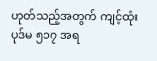ဟုတ်သည့်အတွက် ကျင့်ထုံးပုဒ်မ ၅၁၇ အရ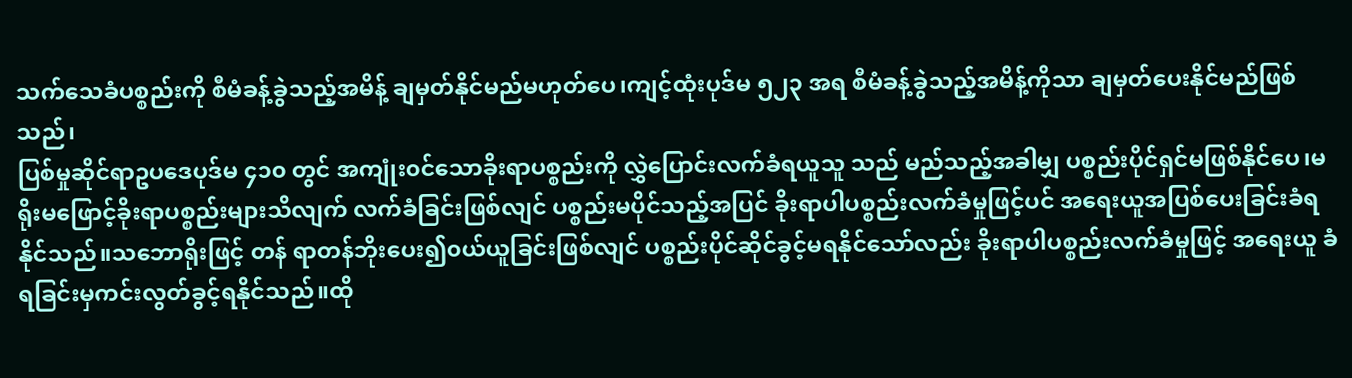သက်သေခံပစ္စည်းကို စီမံခန့်ခွဲသည့်အမိန့် ချမှတ်နိုင်မည်မဟုတ်ပေ၊ကျင့်ထုံးပုဒ်မ ၅၂၃ အရ စီမံခန့်ခွဲသည့်အမိန့်ကိုသာ ချမှတ်ပေးနိုင်မည်ဖြစ်သည်၊
ပြစ်မှုဆိုင်ရာဥပဒေပုဒ်မ ၄၁၀ တွင် အကျုံး၀င်သောခိုးရာပစ္စည်းကို လွှဲပြောင်းလက်ခံရယူသူ သည် မည်သည့်အခါမျှ ပစ္စည်းပိုင်ရှင်မဖြစ်နိုင်ပေ၊မရိုးမဖြောင့်ခိုးရာပစ္စည်းများသိလျက် လက်ခံခြင်းဖြစ်လျင် ပစ္စည်းမပိုင်သည့်အပြင် ခိုးရာပါပစ္စည်းလက်ခံမှုဖြင့်ပင် အရေးယူအပြစ်ပေးခြင်းခံရနိုင်သည်။သဘောရိုးဖြင့် တန် ရာတန်ဘိုးပေး၍၀ယ်ယူခြင်းဖြစ်လျင် ပစ္စည်းပိုင်ဆိုင်ခွင့်မရနိုင်သော်လည်း ခိုးရာပါပစ္စည်းလက်ခံမှုဖြင့် အရေးယူ ခံရခြင်းမှကင်းလွတ်ခွင့်ရနိုင်သည်။ထို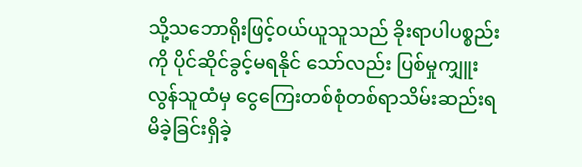သို့သဘောရိုးဖြင့်၀ယ်ယူသူသည် ခိုးရာပါပစ္စည်းကို ပိုင်ဆိုင်ခွင့်မရနိုင် သော်လည်း ပြစ်မှုကျှူးလွန်သူထံမှ ငွေကြေးတစ်စုံတစ်ရာသိမ်းဆည်းရမိခဲ့ခြင်းရှိခဲ့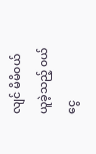လျင် မိမိ၀ယ်ယူခဲ့သည့် ၀ယ် ငွေ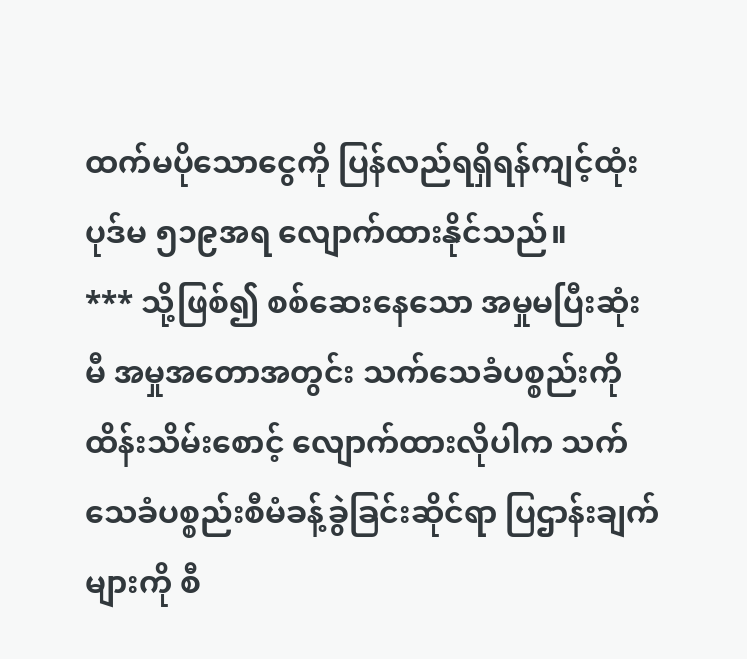ထက်မပိုသောငွေကို ပြန်လည်ရရှိရန်ကျင့်ထုံးပုဒ်မ ၅၁၉အရ လျောက်ထားနိုင်သည်။
*** သို့ဖြစ်၍ စစ်ဆေးနေသော အမှုမပြီးဆုံးမီ အမှုအတောအတွင်း သက်သေခံပစ္စည်းကို ထိန်းသိမ်းစောင့် လျောက်ထားလိုပါက သက်သေခံပစ္စည်းစီမံခန့်ခွဲခြင်းဆိုင်ရာ ပြဌာန်းချက်များကို စီ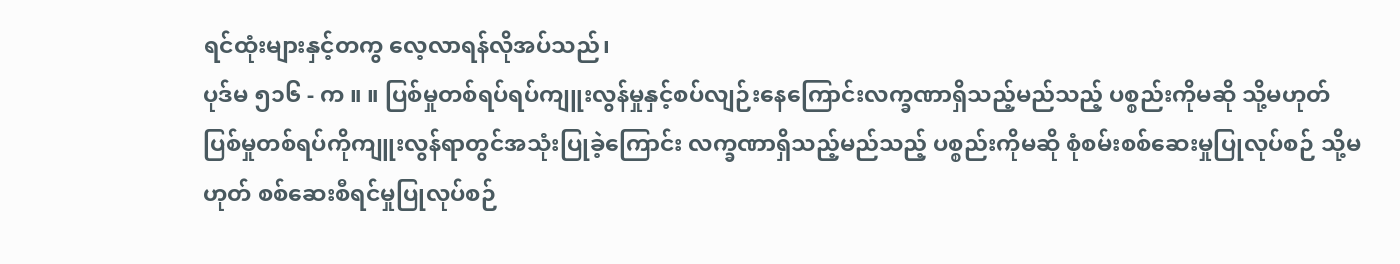ရင်ထုံးများနှင့်တကွ လေ့လာရန်လိုအပ်သည်၊
ပုဒ်မ ၅၁၆ - က ။ ။ ပြစ်မှုတစ်ရပ်ရပ်ကျူးလွန်မှုနှင့်စပ်လျဉ်းနေကြောင်းလက္ခဏာရှိသည့်မည်သည့် ပစ္စည်းကိုမဆို သို့မဟုတ် ပြစ်မှုတစ်ရပ်ကိုကျူးလွန်ရာတွင်အသုံးပြုခဲ့ကြောင်း လက္ခဏာရှိသည့်မည်သည့် ပစ္စည်းကိုမဆို စုံစမ်းစစ်ဆေးမှုပြုလုပ်စဉ် သို့မဟုတ် စစ်ဆေးစီရင်မှုပြုလုပ်စဉ်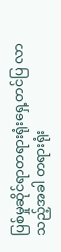ပြစ်မှုဆိုင်ရာတရားရုံးရှေ့တင်ပြ လာသည့်အခါ တရားရုံး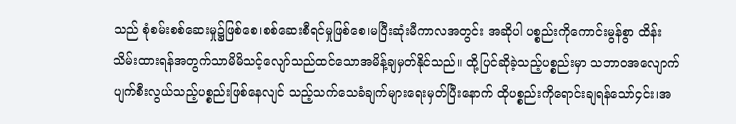သည် စုံစမ်းစစ်ဆေးမှု၌ဖြစ်စေ၊စစ်ဆေးစီရင်မှုဖြစ်စေ၊မပြီးဆုံးမီကာလအတွင်း အဆိုပါ ပစ္စည်းကိုကောင်းမွန်စွာ ထိန်းသိမ်းထားရန်အတွက်သာမိမိသင့်လျော်သည်ထင်သောအမိန့်ချမှတ်နိုင်သည်။ ထို့ပြင်ဆိုခဲ့သည့်ပစ္စည်းမှာ သဘာ၀အလျောက်ပျက်စီးလွယ်သည့်ပစ္စည်းဖြစ်နေလျင် သည့်သက်သေခံချက်များရေးမှတ်ပြီးနောက် ထိုပစ္စည်းကိုရောင်းချရန်သော်၄င်း၊အ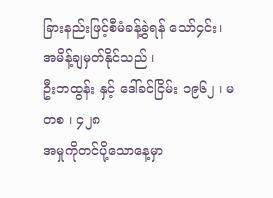ခြားနည်းဖြင့်စီမံခန့်ခွဲရန် သော်၄င်း၊ အမိန့်ချမှတ်နိုင်သည် ၊
ဦးဘထွန်း နှင့် ဒေါ်ခင်ငြိမ်း ၁၉၆၂ ၊ မတစ ၊ ၄၂၈
အမှုကိုတင်ပို့သောနေ့မှာ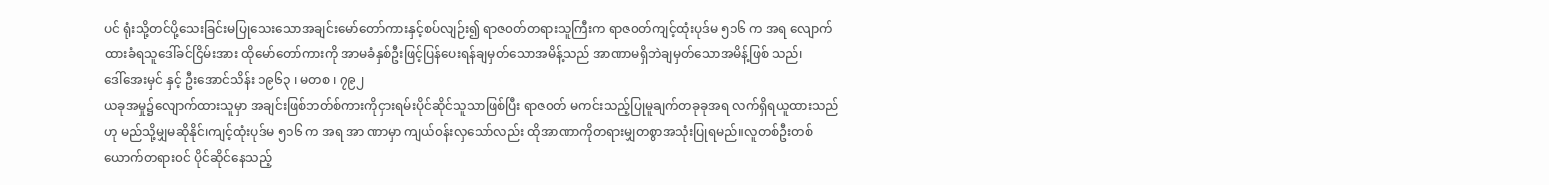ပင် ရုံးသို့တင်ပို့သေးခြင်းမပြုသေးသောအချင်းမော်တော်ကားနှင့်စပ်လျဉ်း၍ ရာဇ၀တ်တရားသူကြီးက ရာဇ၀တ်ကျင့်ထုံးပုဒ်မ ၅၁၆ က အရ လျောက်ထားခံရသူဒေါ်ခင်ငြိမ်းအား ထိုမော်တော်ကားကို အာမခံနှစ်ဦးဖြင့်ပြန်ပေးရန်ချမှတ်သောအမိန့်သည် အာဏာမရှိဘဲချမှတ်သောအမိန့်ဖြစ် သည်၊
ဒေါ်အေးမှင် နှင့် ဦးအောင်သိန်း ၁၉၆၃ ၊ မတစ ၊ ၇၉၂
ယခုအမှု၌လျောက်ထားသူမှာ အချင်းဖြစ်ဘတ်စ်ကားကိုငှားရမ်းပိုင်ဆိုင်သူသာဖြစ်ပြီး ရာဇ၀တ် မကင်းသည့်ပြုမူချက်တခုခုအရ လက်ရှိရယူထားသည်ဟု မည်သို့မျှမဆိုနိုင်၊ကျင့်ထုံးပုဒ်မ ၅၁၆ က အရ အာ ဏာမှာ ကျယ်၀န်းလှသော်လည်း ထိုအာဏာကိုတရားမျှတစွာအသုံးပြုရမည်။လူတစ်ဦးတစ်ယောက်တရား၀င် ပိုင်ဆိုင်နေသည့်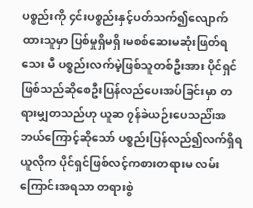ပစ္စည်းကို ၄င်းပစ္စည်းနှင့်ပတ်သက်၍လျောက်ထားသူမှာ ပြစ်မှုရှိမရှိ၊မစစ်ဆေးမဆုံးဖြတ်ရသေး မီ ပစ္စည်းလက်မဲ့ဖြစ်သူတစ်ဦးအား ပိုင်ရှင်ဖြစ်သည်ဆိုစေဦးပြန်လည်ပေးအပ်ခြင်းမှာ တရားမျှတသည်ဟု ယူဆ ၇န်ခဲယဉ်းပေသည်၊်အဘယ်ကြောင့်ဆိုသော် ပစ္စည်းပြန်လည်၍လက်ရှိရယူလိုက ပိုင်ရှင်ဖြစ်လင့်ကစားတရားမ လမ်းကြောင်းအရသာ တရားစွဲ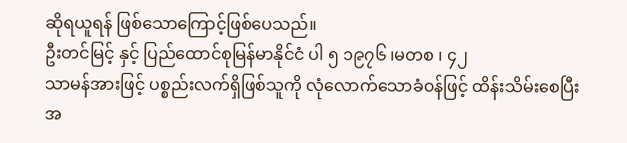ဆိုရယူရန် ဖြစ်သောကြောင့်ဖြစ်ပေသည်။
ဦးတင်မြင့် နှင့် ပြည်ထောင်စုမြန်မာနိုင်ငံ ပါ ၅ ၁၉၇၆ ၊မတစ ၊ ၄၂
သာမန်အားဖြင့် ပစ္စည်းလက်ရှိဖြစ်သူကို လုံလောက်သောခံ၀န်ဖြင့် ထိန်းသိမ်းစေပြီး အ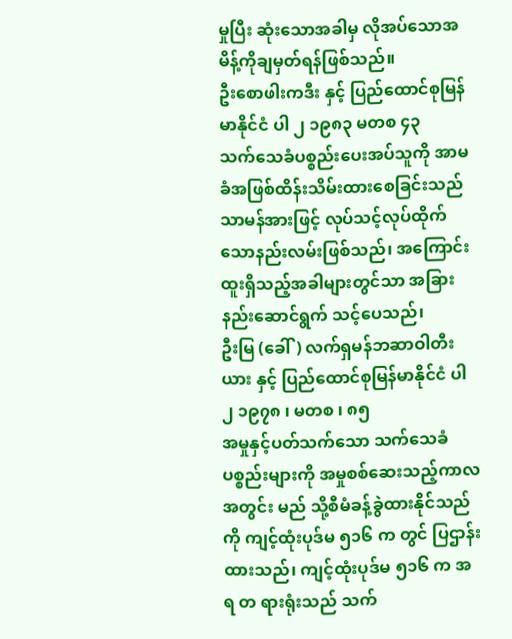မှုပြီး ဆုံးသောအခါမှ လိုအပ်သောအမိန့်ကိုချမှတ်ရန်ဖြစ်သည်။
ဦးစောဖါးကဒီး နှင့် ပြည်ထောင်စုမြန်မာနိုင်ငံ ပါ ၂ ၁၉၈၃ မတစ ၄၃
သက်သေခံပစ္စည်းပေးအပ်သူကို အာမခံအဖြစ်ထိန်းသိမ်းထားစေခြင်းသည် သာမန်အားဖြင့် လုပ်သင့်လုပ်ထိုက်သောနည်းလမ်းဖြစ်သည်၊ အကြောင်းထူးရှိသည့်အခါများတွင်သာ အခြားနည်းဆောင်ရွက် သင့်ပေသည်၊
ဦးမြ (ခေါ်) လက်ရှမန်ဘဆာဝါတီးယား နှင့် ပြည်ထောင်စုမြန်မာနိုင်ငံ ပါ ၂ ၁၉၇၈ ၊ မတစ ၊ ၈၅
အမှုနှင့်ပတ်သက်သော သက်သေခံပစ္စည်းများကို အမှုစစ်ဆေးသည့်ကာလအတွင်း မည် သို့စီမံခန့်ခွဲထားနိုင်သည်ကို ကျင့်ထုံးပုဒ်မ ၅၁၆ က တွင် ပြဌာန်းထားသည်၊ ကျင့်ထုံးပုဒ်မ ၅၁၆ က အရ တ ရားရုံးသည် သက်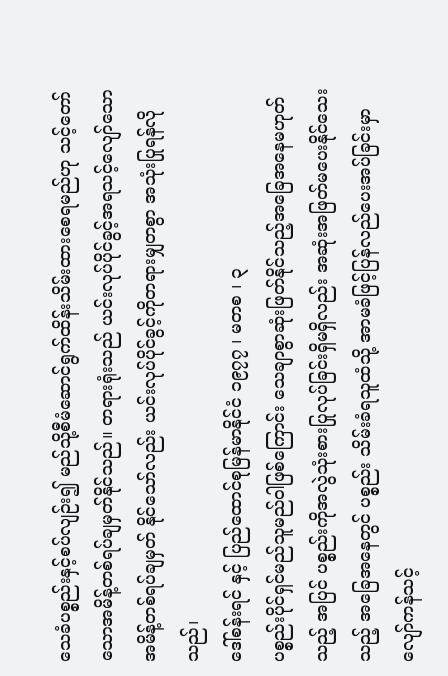သေခံပစ္စည်းနှင့်စပ်လျဉ်း၍ မည်သို့စီမံဆောင်ရွက်ထိန်းသိမ်းထားစေရမည်ဟု သင့်တော် သောအမိန့်တစ်ရပ်ချမှတ်နိုင်သည်။ တရားရုံးသည် ယင်းလုပ်ပိုင်ခွင့်အရသင့်လျော်သော အမိန့်တစ်ရပ်ချမှတ် နိုင်သော်လည်း ယင်းလုပ်ပိုင်ခွင့်ကိုတရားမျှတစွာ အသုံးပြုရန်လိုသည်၊
ဒေါ်စန်းရင် နှင့် ပြည်ထောင်စုမြန်မာနိုင်ငံ ၁၉၇၇ ၊ မတစ ၊ ၃
ပစ္စည်းပိုင်ရှင်မည်သူမည်ဝါဖြစ်ကြောင်း သေချာစွာဆုံးဖြတ်နိုင်သည့်အခြေအနေမဟုတ်သည့် အပြင် ပစ္စည်းကိုအလွဲသုံးစားပြုလုပ်ခြင်းရှိမရှိလည်း အဆုံးအဖြတ်မပေးနိုင်သေးသည့် အခြေအနေတွင် ပစ္စည်း သိမ်းခံရသူထံသို့ အာမခံဖြင့်ပြန်လည်ပေးအပ်ခြင်းမှာ လျော်ကန်သင့်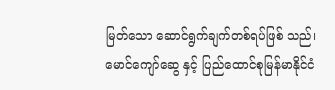မြတ်သော ဆောင်ရွက်ချက်တစ်ရပ်ဖြစ် သည်၊
မောင်ကျော်ဆွေ နှင့် ပြည်ထောင်စုမြန်မာနိုင်ငံ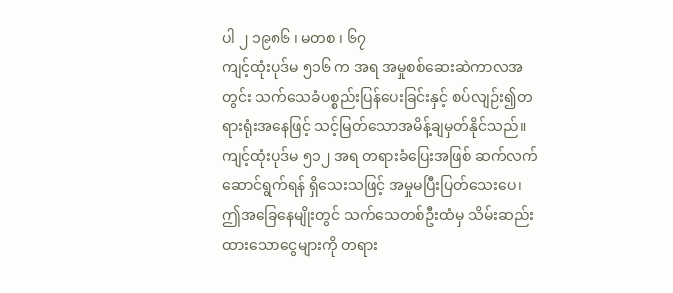ပါ ၂ ၁၉၈၆ ၊ မတစ ၊ ၆၇
ကျင့်ထုံးပုဒ်မ ၅၁၆ က အရ အမှုစစ်ဆေးဆဲကာလအတွင်း သက်သေခံပစ္စည်းပြန်ပေးခြင်းနှင့် စပ်လျဉ်း၍တရားရုံးအနေဖြင့် သင့်မြတ်သောအမိန့်ချမှတ်နိုင်သည်။ ကျင့်ထုံးပုဒ်မ ၅၁၂ အရ တရားခံပြေးအဖြစ် ဆက်လက်ဆောင်ရွက်ရန် ရှိသေးသဖြင့် အမှုမပြီးပြတ်သေးပေ၊ ဤအခြေနေမျိုးတွင် သက်သေတစ်ဦးထံမှ သိမ်းဆည်းထားသောငွေများကို တရား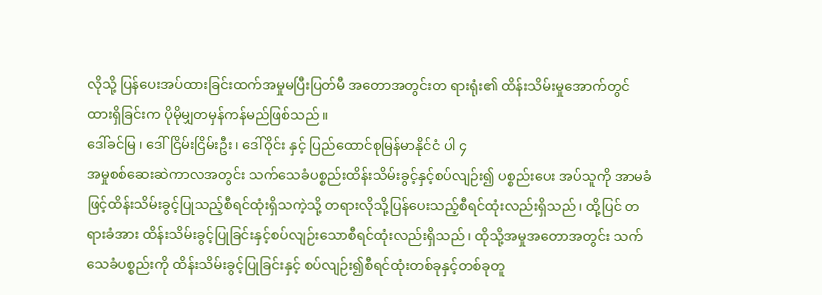လိုသို့ ပြန်ပေးအပ်ထားခြင်းထက်အမှုမပြီးပြတ်မီ အတောအတွင်းတ ရားရုံး၏ ထိန်းသိမ်းမှုအောက်တွင် ထားရှိခြင်းက ပိုမိုမျှတမှန်ကန်မည်ဖြစ်သည်။
ဒေါ်ခင်မြ ၊ ဒေါ်ငြိမ်းငြိမ်းဦး ၊ ဒေါ်ဝိုင်း နှင့် ပြည်ထောင်စုမြန်မာနိုင်ငံ ပါ ၄
အမှုစစ်ဆေးဆဲကာလအတွင်း သက်သေခံပစ္စည်းထိန်းသိမ်းခွင့်နှင့်စပ်လျဉ်း၍ ပစ္စည်းပေး အပ်သူကို အာမခံဖြင့်ထိန်းသိမ်းခွင့်ပြုသည့်စီရင်ထုံးရှိသကဲ့သို့ တရားလိုသို့ပြန်ပေးသည့်စီရင်ထုံးလည်းရှိသည်၊ ထို့ပြင် တရားခံအား ထိန်းသိမ်းခွင့်ပြုခြင်းနှင့်စပ်လျဉ်းသောစီရင်ထုံးလည်းရှိသည်၊ ထိုသို့အမှုအတောအတွင်း သက်သေခံပစ္စည်းကို ထိန်းသိမ်းခွင့်ပြုခြင်းနှင့် စပ်လျဉ်း၍စီရင်ထုံးတစ်ခုနှင့်တစ်ခုတူ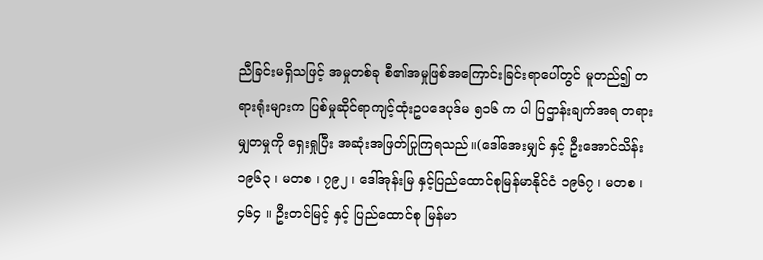ညီခြင်းမရှိသဖြင့် အမှုတစ်ခု စီ၏အမှုဖြစ်အကြောင်းခြင်းရာပေါ်တွင် မူတည်၍ တရားရုံးများက ပြစ်မှုဆိုင်ရာကျင့်ထုံးဥပဒေပုဒ်မ ၅၁၆ က ပါ ပြဌာန်းချက်အရ တရားမျှတမှုကို ရှေးရှုပြီး အဆုံးအဖြတ်ပြုကြရသည်။(ဒေါ်အေးမျှင် နှင့် ဦးအောင်သိန်း ၁၉၆၃ ၊ မတစ ၊ ၇၉၂ ၊ ဒေါ်အုန်းမြ နှင့်ပြည်ထောင်စုမြန်မာနိုင်ငံ ၁၉၆၇ ၊ မတစ ၊ ၄၆၄ ။ ဦးတင်မြင့် နှင့် ပြည်ထောင်စု မြန်မာ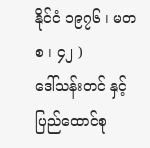နိုင်ငံ ၁၉၇၆ ၊ မတစ ၊ ၄၂ )
ဒေါ်သန်းတင် နှင့် ပြည်ထောင်စု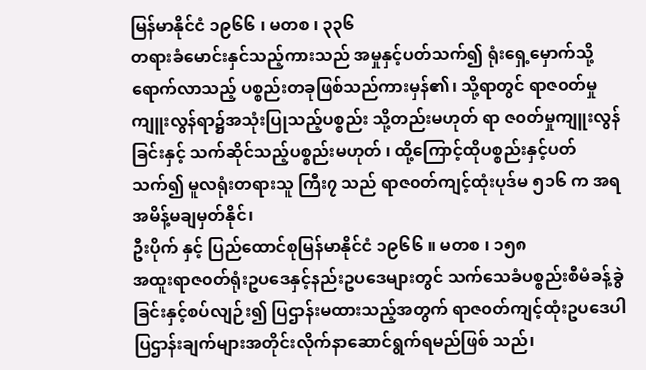မြန်မာနိုင်ငံ ၁၉၆၆ ၊ မတစ ၊ ၃၃၆
တရားခံမောင်းနှင်သည့်ကားသည် အမှုနှင့်ပတ်သက်၍ ရုံးရှေ့မှောက်သို့ရောက်လာသည့် ပစ္စည်းတခုဖြစ်သည်ကားမှန်၏၊ သို့ရာတွင် ရာဇ၀တ်မှုကျူးလွန်ရာ၌အသုံးပြုသည့်ပစ္စည်း သို့တည်းမဟုတ် ရာ ဇ၀တ်မှုကျူးလွန်ခြင်းနှင့် သက်ဆိုင်သည့်ပစ္စည်းမဟုတ် ၊ ထို့ကြောင့်ထိုပစ္စည်းနှင့်ပတ်သက်၍ မူလရုံးတရားသူ ကြီး၇ သည် ရာဇ၀တ်ကျင့်ထုံးပုဒ်မ ၅၁၆ က အရ အမိန့်မချမှတ်နိုင်၊
ဦးပိုက် နှင့် ပြည်ထောင်စုမြန်မာနိုင်ငံ ၁၉၆၆ ။ မတစ ၊ ၁၅၈
အထူးရာဇ၀တ်ရုံးဥပဒေနှင့်နည်းဥပဒေများတွင် သက်သေခံပစ္စည်းစီမံခန့်ခွဲခြင်းနှင့်စပ်လျဉ်း၍ ပြဌာန်းမထားသည့်အတွက် ရာဇ၀တ်ကျင့်ထုံးဥပဒေပါ ပြဌာန်းချက်များအတိုင်းလိုက်နာဆောင်ရွက်ရမည်ဖြစ် သည်၊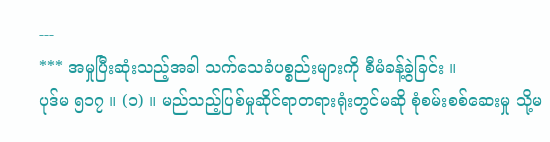---
*** အမှုပြီးဆုံးသည့်အခါ သက်သေခံပစ္စည်းများကို စီမံခန့်ခွဲခြင်း ။
ပုဒ်မ ၅၁၇ ။ (၁) ။ မည်သည့်ပြစ်မှုဆိုင်ရာတရားရုံးတွင်မဆို စုံစမ်းစစ်ဆေးမှု သို့မ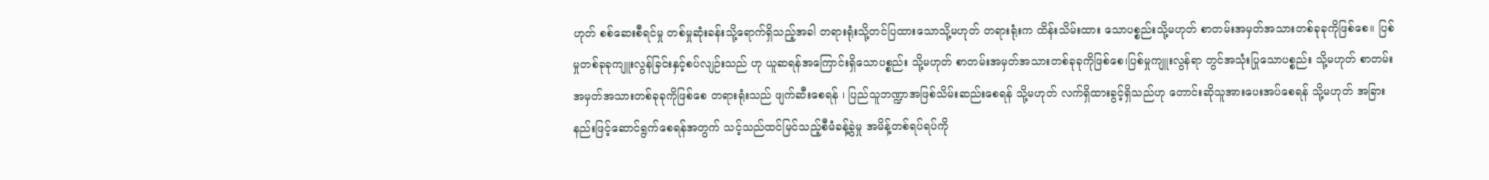ဟုတ် စစ်ဆေးစီရင်မှု တစ်မှုဆုံးခန်းသို့ရောက်ရှိသည့်အခါ တရားရုံးသို့တင်ပြထားသောသို့မဟုတ် တရားရုံးက ထိန်းသိမ်းထား သောပစ္စည်းသို့မဟုတ် စာတမ်းအမှတ်အသားတစ်ခုခုကိုဖြစ်စေ။ ပြစ်မှုတစ်ခုခုကျူးလွန်ခြင်းနှင့်စပ်လျဉ်းသည် ဟု ယူဆရန်အကြောင်းရှိသောပစ္စည်း သို့မဟုတ် စာတမ်းအမှတ်အသားတစ်ခုခုကိုဖြစ်စေ၊ပြစ်မှုကျူးလွန်ရာ တွင်အသုံးပြုသောပစ္စည်း သို့မဟုတ် စာတမ်းအမှတ်အသားတစ်ခုခုကိုဖြစ်စေ တရားရုံးသည် ဖျက်ဆီးစေရန် ၊ ပြည်သူဘဏ္ဍာအဖြစ်သိမ်းဆည်းစေရန် သို့မဟုတ် လက်ရှိထားခွင့်ရှိသည်ဟု တောင်းဆိုသူအားပေးအပ်စေရန် သို့မဟုတ် အခြားနည်းဖြင့်ဆောင်ရွက်စေရန်အတွက် သင့်သည်ထင်မြင်သည့်စီမံခန့်ခွဲမှု အမိန့်တစ်ရပ်ရပ်ကို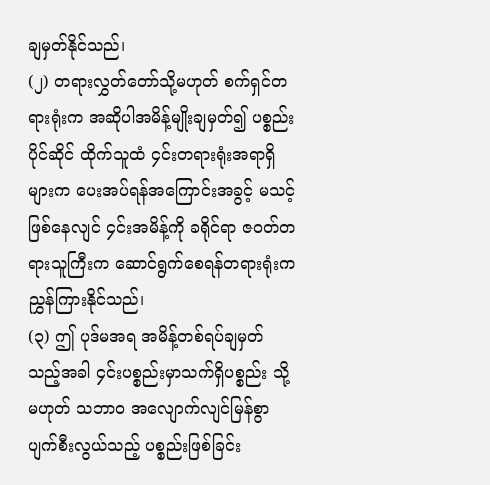ချမှတ်နိုင်သည်၊
(၂) တရားလွှတ်တော်သို့မဟုတ် စက်ရှင်တရားရုံးက အဆိုပါအမိန့်မျိုးချမှတ်၍ ပစ္စည်းပိုင်ဆိုင် ထိုက်သူထံ ၄င်းတရားရုံးအရာရှိများက ပေးအပ်ရန်အကြောင်းအခွင့် မသင့်ဖြစ်နေလျင် ၄င်းအမိန့်ကို ခရိုင်ရာ ဇ၀တ်တရားသူကြီးက ဆောင်ရွက်စေရန်တရားရုံးက ညွှန်ကြားနိုင်သည်၊
(၃) ဤ ပုဒ်မအရ အမိန့်တစ်ရပ်ချမှတ်သည့်အခါ ၄င်းပစ္စည်းမှာသက်ရှိပစ္စည်း သို့မဟုတ် သဘာ၀ အလျောက်လျင်မြန်စွာပျက်စီးလွယ်သည့် ပစ္စည်းဖြစ်ခြင်း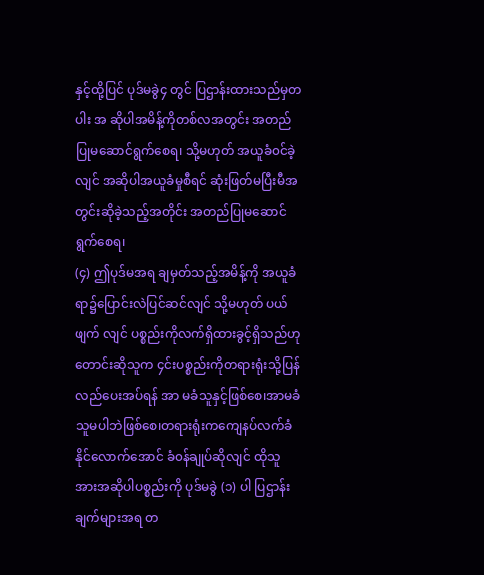နှင့်ထို့ပြင် ပုဒ်မခွဲ၄ တွင် ပြဌာန်းထားသည်မှတပါး အ ဆိုပါအမိန့်ကိုတစ်လအတွင်း အတည်ပြုမဆောင်ရွက်စေရ၊ သို့မဟုတ် အယူခံ၀င်ခဲ့လျင် အဆိုပါအယူခံမှုစီရင် ဆုံးဖြတ်မပြီးမီအတွင်းဆိုခဲ့သည့်အတိုင်း အတည်ပြုမဆောင်ရွက်စေရ၊
(၄) ဤပုဒ်မအရ ချမှတ်သည့်အမိန့်ကို အယူခံရာ၌ပြောင်းလဲပြင်ဆင်လျင် သို့မဟုတ် ပယ်ဖျက် လျင် ပစ္စည်းကိုလက်ရှိထားခွင့်ရှိသည်ဟု တောင်းဆိုသူက ၄င်းပစ္စည်းကိုတရားရုံးသို့ပြန်လည်ပေးအပ်ရန် အာ မခံသူနှင့်ဖြစ်စေ၊အာမခံသူမပါဘဲဖြစ်စေ၊တရားရုံးကကျေနပ်လက်ခံနိုင်လောက်အောင် ခံ၀န်ချုပ်ဆိုလျင် ထိုသူ အားအဆိုပါပစ္စည်းကို ပုဒ်မခွဲ (၁) ပါ ပြဌာန်းချက်များအရ တ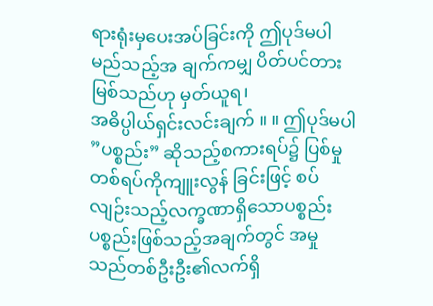ရားရုံးမှပေးအပ်ခြင်းကို ဤပုဒ်မပါ မည်သည့်အ ချက်ကမျှ ပိတ်ပင်တားမြစ်သည်ဟု မှတ်ယူရ၊
အဓိပ္ပါယ်ရှင်းလင်းချက် ။ ။ ဤပုဒ်မပါ ”ပစ္စည်း” ဆိုသည့်စကားရပ်၌ ပြစ်မှုတစ်ရပ်ကိုကျူးလွန် ခြင်းဖြင့် စပ်လျဉ်းသည့်လက္ခဏာရှိသောပစ္စည်းပစ္စည်းဖြစ်သည့်အချက်တွင် အမှုသည်တစ်ဦးဦး၏လက်ရှိ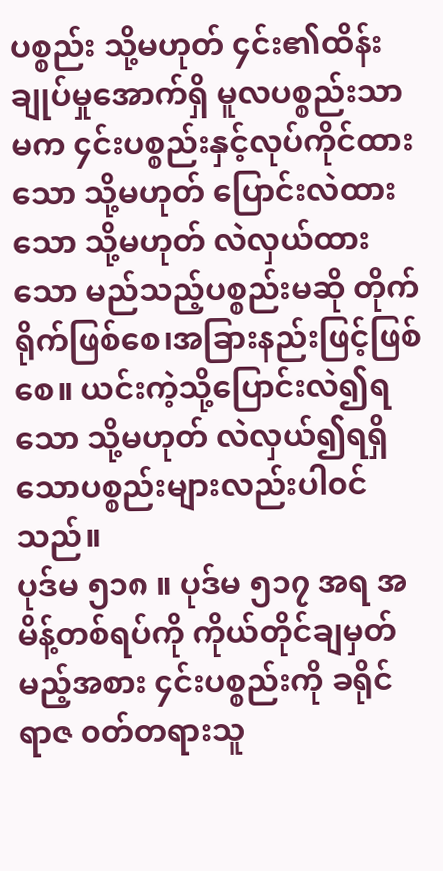ပစ္စည်း သို့မဟုတ် ၄င်း၏ထိန်းချုပ်မှုအောက်ရှိ မူလပစ္စည်းသာမက ၄င်းပစ္စည်းနှင့်လုပ်ကိုင်ထားသော သို့မဟုတ် ပြောင်းလဲထားသော သို့မဟုတ် လဲလှယ်ထားသော မည်သည့်ပစ္စည်းမဆို တိုက်ရိုက်ဖြစ်စေ၊အခြားနည်းဖြင့်ဖြစ် စေ။ ယင်းကဲ့သို့ပြောင်းလဲ၍ရသော သို့မဟုတ် လဲလှယ်၍ရရှိသောပစ္စည်းများလည်းပါ၀င်သည်။
ပုဒ်မ ၅၁၈ ။ ပုဒ်မ ၅၁၇ အရ အမိန့်တစ်ရပ်ကို ကိုယ်တိုင်ချမှတ်မည့်အစား ၄င်းပစ္စည်းကို ခရိုင်ရာဇ ၀တ်တရားသူ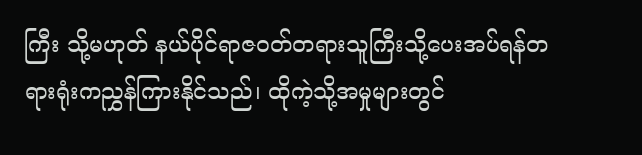ကြီး သို့မဟုတ် နယ်ပိုင်ရာဇ၀တ်တရားသူကြီးသို့ပေးအပ်ရန်တရားရုံးကညွှန်ကြားနိုင်သည်၊ ထိုကဲ့သို့အမှုများတွင်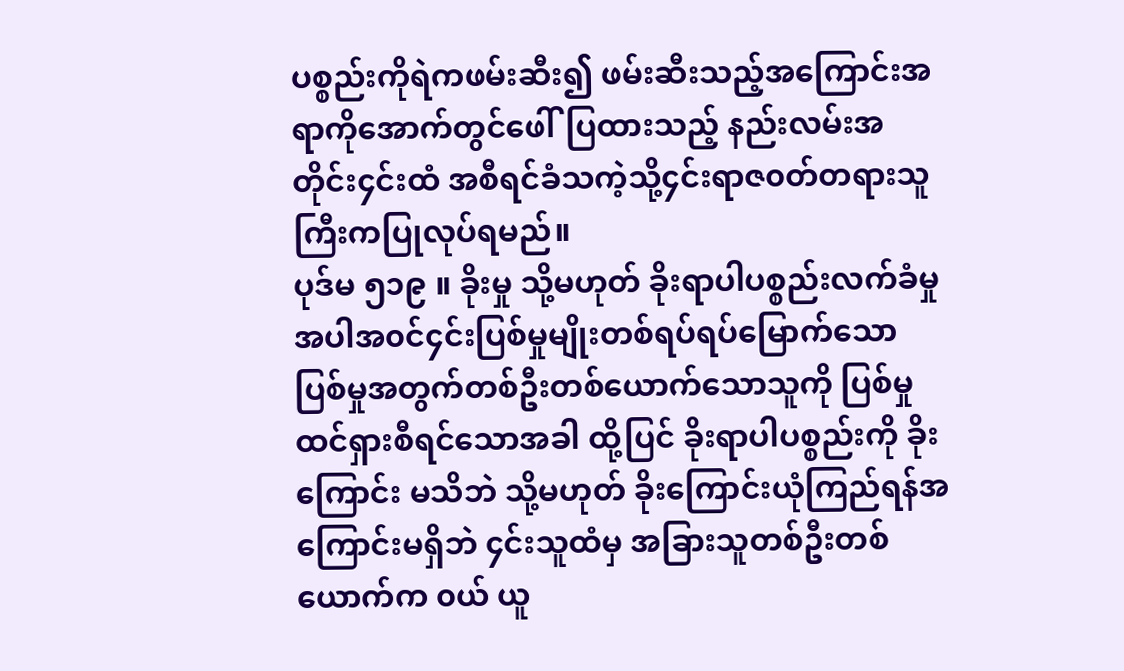ပစ္စည်းကိုရဲကဖမ်းဆီး၍ ဖမ်းဆီးသည့်အကြောင်းအရာကိုအောက်တွင်ဖေါ်ပြထားသည့် နည်းလမ်းအတိုင်း၄င်းထံ အစီရင်ခံသကဲ့သို့၄င်းရာဇ၀တ်တရားသူကြီးကပြုလုပ်ရမည်။
ပုဒ်မ ၅၁၉ ။ ခိုးမှု သို့မဟုတ် ခိုးရာပါပစ္စည်းလက်ခံမှု အပါအ၀င်၄င်းပြစ်မှုမျိုးတစ်ရပ်ရပ်မြောက်သော ပြစ်မှုအတွက်တစ်ဦးတစ်ယောက်သောသူကို ပြစ်မှုထင်ရှားစီရင်သောအခါ ထို့ပြင် ခိုးရာပါပစ္စည်းကို ခိုးကြောင်း မသိဘဲ သို့မဟုတ် ခိုးကြောင်းယုံကြည်ရန်အကြောင်းမရှိဘဲ ၄င်းသူထံမှ အခြားသူတစ်ဦးတစ်ယောက်က ၀ယ် ယူ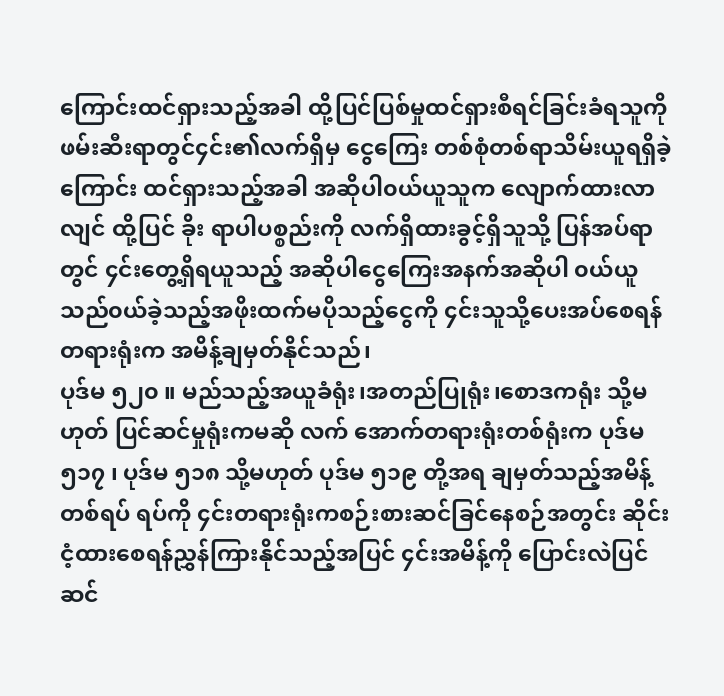ကြောင်းထင်ရှားသည့်အခါ ထို့ပြင်ပြစ်မှုထင်ရှားစီရင်ခြင်းခံရသူကို ဖမ်းဆီးရာတွင်၄င်း၏လက်ရှိမှ ငွေကြေး တစ်စုံတစ်ရာသိမ်းယူရရှိခဲ့ကြောင်း ထင်ရှားသည့်အခါ အဆိုပါ၀ယ်ယူသူက လျောက်ထားလာလျင် ထို့ပြင် ခိုး ရာပါပစ္စည်းကို လက်ရှိထားခွင့်ရှိသူသို့ ပြန်အပ်ရာတွင် ၄င်းတွေ့ရှိရယူသည့် အဆိုပါငွေကြေးအနက်အဆိုပါ ၀ယ်ယူသည်၀ယ်ခဲ့သည့်အဖိုးထက်မပိုသည့်ငွေကို ၄င်းသူသို့ပေးအပ်စေရန် တရားရုံးက အမိန့်ချမှတ်နိုင်သည်၊
ပုဒ်မ ၅၂၀ ။ မည်သည့်အယူခံရုံး၊အတည်ပြုရုံး၊စောဒကရုံး သို့မဟုတ် ပြင်ဆင်မှုရုံးကမဆို လက် အောက်တရားရုံးတစ်ရုံးက ပုဒ်မ ၅၁၇ ၊ ပုဒ်မ ၅၁၈ သို့မဟုတ် ပုဒ်မ ၅၁၉ တို့အရ ချမှတ်သည့်အမိန့်တစ်ရပ် ရပ်ကို ၄င်းတရားရုံးကစဉ်းစားဆင်ခြင်နေစဉ်အတွင်း ဆိုင်းငံ့ထားစေရန်ညွှန်ကြားနိုင်သည့်အပြင် ၄င်းအမိန့်ကို ပြောင်းလဲပြင်ဆင်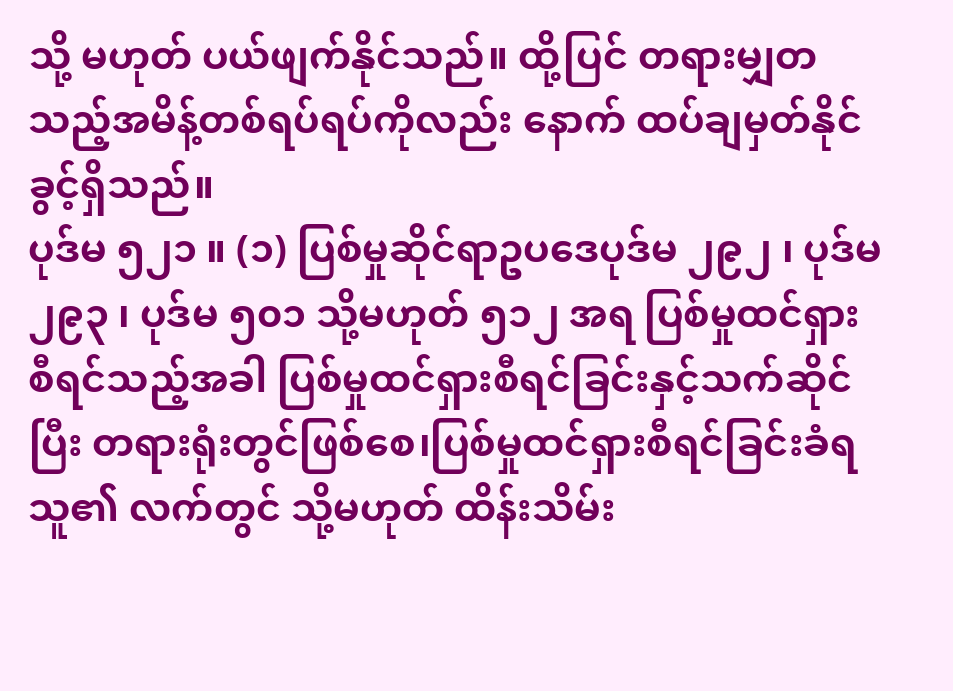သို့ မဟုတ် ပယ်ဖျက်နိုင်သည်။ ထို့ပြင် တရားမျှတသည့်အမိန့်တစ်ရပ်ရပ်ကိုလည်း နောက် ထပ်ချမှတ်နိုင်ခွင့်ရှိသည်။
ပုဒ်မ ၅၂၁ ။ (၁) ပြစ်မှုဆိုင်ရာဥပဒေပုဒ်မ ၂၉၂ ၊ ပုဒ်မ ၂၉၃ ၊ ပုဒ်မ ၅၀၁ သို့မဟုတ် ၅၁၂ အရ ပြစ်မှုထင်ရှား စီရင်သည့်အခါ ပြစ်မှုထင်ရှားစီရင်ခြင်းနှင့်သက်ဆိုင်ပြီး တရားရုံးတွင်ဖြစ်စေ၊ပြစ်မှုထင်ရှားစီရင်ခြင်းခံရသူ၏ လက်တွင် သို့မဟုတ် ထိန်းသိမ်း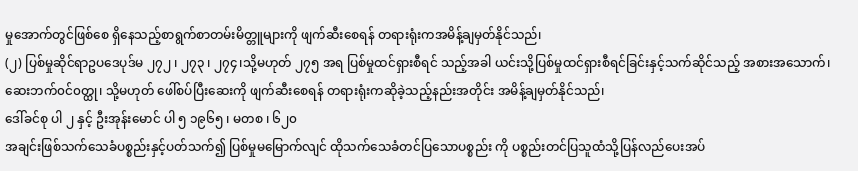မှုအောက်တွင်ဖြစ်စေ ရှိနေသည့်စာရွက်စာတမ်းမိတ္တူများကို ဖျက်ဆီးစေရန် တရားရုံးကအမိန့်ချမှတ်နိုင်သည်၊
(၂) ပြစ်မှုဆိုင်ရာဥပဒေပုဒ်မ ၂၇၂ ၊ ၂၇၃ ၊ ၂၇၄၊သို့မဟုတ် ၂၇၅ အရ ပြစ်မှုထင်ရှားစီရင် သည့်အခါ ယင်းသို့ပြစ်မှုထင်ရှားစီရင်ခြင်းနှင့်သက်ဆိုင်သည့် အစားအသောက်၊ဆေးဘက်၀င်၀တ္ထု၊ သို့မဟုတ် ဖေါ်စပ်ပြီးဆေးကို ဖျက်ဆီးစေရန် တရားရုံးကဆိုခဲ့သည့်နည်းအတိုင်း အမိန့်ချမှတ်နိုင်သည်၊
ဒေါ်ခင်စု ပါ ၂ နှင့် ဦးအုန်းမောင် ပါ ၅ ၁၉၆၅ ၊ မတစ ၊ ၆၂၀
အချင်းဖြစ်သက်သေခံပစ္စည်းနှင့်ပတ်သက်၍ ပြစ်မှုမမြောက်လျင် ထိုသက်သေခံတင်ပြသောပစ္စည်း ကို ပစ္စည်းတင်ပြသူထံသို့ပြန်လည်ပေးအပ်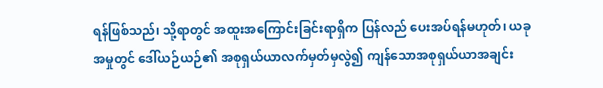ရန်ဖြစ်သည်၊ သို့ရာတွင် အထူးအကြောင်းခြင်းရာရှိက ပြန်လည် ပေးအပ်ရန်မဟုတ်၊ ယခုအမှုတွင် ဒေါ်ယဉ်ယဉ်၏ အစုရှယ်ယာလက်မှတ်မှလွဲ၍ ကျန်သောအစုရှယ်ယာအချင်း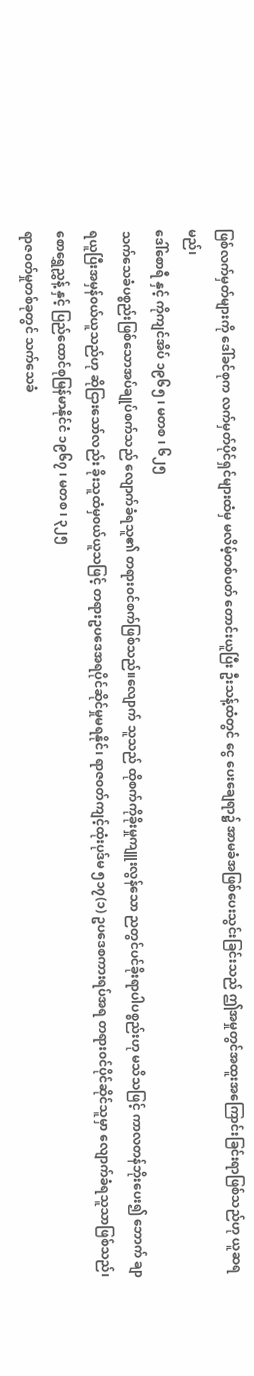ဖြစ်လက်မှတ်များကို ဒေါ်ခင်စုက လက်မှတ်ပိုင်ရှင်များထံမှ မလိမ့်တစ်ပတ် တောင်းယူပြီး ဦးသန့်ထံတွင် ငွေ ပေးချေရာ၌ အာမခံအဖြစ်ပေးသွင်းခြင်းသည် ဤအမှုတွင်အထူးအကြောင်းခြင်းရာဖြစ်သည်ဟု ယူဆရမည်၊
ဒေါ်စောရီ နှင့် ကိုကျင်အိပ် ၁၉၆၅ ၊ မတစ ၊ ၆၂၅
သက်သေခံပစ္စည်းဖြစ်သောအပ်ချုပ်စက်သည် လျောက်ခံရသူ၏ တရား၀င်စက်ဖြစ်သည်။လျောက် သူသည် ထိုစက်ကိုခိုးမှုကျူးလွန်သော ညတွင်ပင်ခိုးရာပါပစ္စည်းဟု မသိသဖြင့် ကာလတန်ဘိုးပေး၍ ဘောက် ချာရယူပြီးအမှန်၀ယ်ယူသည်ဟု ဆိုငြားသော်လည်း ခိုးသူထံမှ၀ယ်ယူသဖြင့် တရားဥပဒေအရပိုင်ဆိုင်မှုမရနိုင်၊ ရာဇ၀တ်ကျင့်ထုံးပုဒ်မ ၅၁၇(၁) ဥပဒေစကားရပ်အရ တရား၀င်ပိုင်ဆိုင်သူမှာ လျောက်ခံရသူသာဖြစ်သည်၊
စောရွှေညွှန့် နှင့် ပြည်ထောင်စုမြန်မာနိုင်ငံ ၁၉၆၇ ၊ မတစ ၊ ၃၂၅
ရာဇ၀တ်မှုတစ်ခုတွင် သက်သေခံ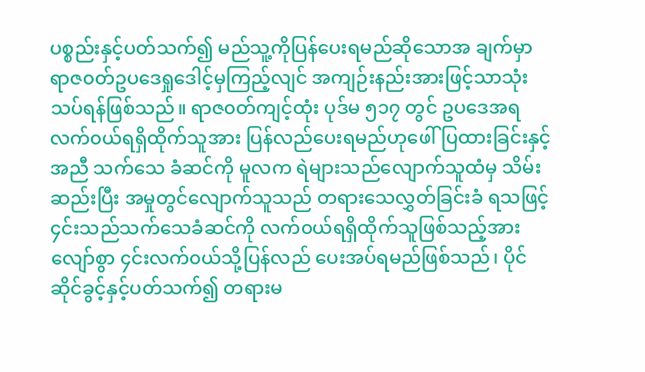ပစ္စည်းနှင့်ပတ်သက်၍ မည်သူ့ကိုပြန်ပေးရမည်ဆိုသောအ ချက်မှာ ရာဇ၀တ်ဥပဒေရှုဒေါင့်မှကြည့်လျင် အကျဉ်းနည်းအားဖြင့်သာသုံးသပ်ရန်ဖြစ်သည်။ ရာဇ၀တ်ကျင့်ထုံး ပုဒ်မ ၅၁၇ တွင် ဥပဒေအရလက်၀ယ်ရရှိထိုက်သူအား ပြန်လည်ပေးရမည်ဟုဖေါ်ပြထားခြင်းနှင့်အညီ သက်သေ ခံဆင်ကို မူလက ရဲများသည်လျောက်သူထံမှ သိမ်းဆည်းပြီး အမှုတွင်လျောက်သူသည် တရားသေလွှတ်ခြင်းခံ ရသဖြင့် ၄င်းသည်သက်သေခံဆင်ကို လက်၀ယ်ရရှိထိုက်သူဖြစ်သည့်အားလျော်စွာ ၄င်းလက်၀ယ်သို့ပြန်လည် ပေးအပ်ရမည်ဖြစ်သည်၊ ပိုင်ဆိုင်ခွင့်နှင့်ပတ်သက်၍ တရားမ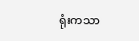ရုံးကသာ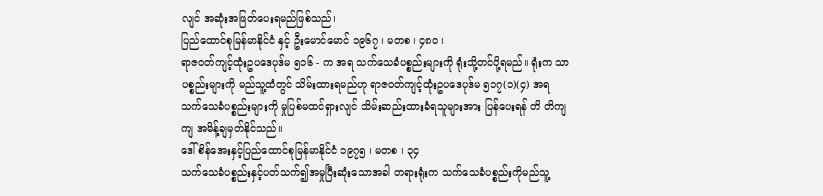လျင် အဆုံးအဖြတ်ပေးရမည်ဖြစ်သည်၊
ပြည်ထောင်စုမြန်မာနိုင်ငံ နှင့် ဦးမောင်မောင် ၁၉၆၇ ၊ မတစ ၊ ၄၈၀ ၊
ရာဇ၀တ်ကျင့်ထုံးဥပဒေပုဒ်မ ၅၁၆ - က အရ သက်သေခံပစ္စည်းများကို ရုံးသို့တင်ပို့ရမည်။ ရုံးက သာပစ္စည်းများကို မည်သူ့ထံတွင် သိမ်းထားရမည်ဟု ရာဇ၀တ်ကျင့်ထုံးဥပဒေပုဒ်မ ၅၁၇(၁)(၄) အရ သက်သေခံပစ္စည်းများကို မှုပြစ်မထင်ရှားလျင် သိမ်းဆည်းထားခံရသူများအား ပြန်ပေးရန် တိ တိကျကျ အမိန့်ချမှတ်နိုင်သည်။
ဒေါ်စိန်အေးနှင့်ပြည်ထောင်စုမြန်မာနိုင်ငံ ၁၉၇၅ ၊ မတစ ၊ ၃၄
သက်သေခံပစ္စည်းနှင့်ပတ်သက်၍အမှုပြီးဆုံးသောအခါ တရားရုံးက သက်သေခံပစ္စည်းကိုမည်သူ့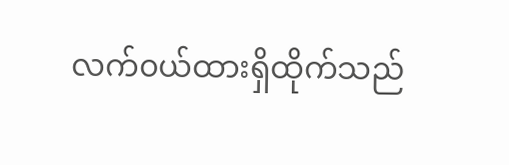လက်၀ယ်ထားရှိထိုက်သည်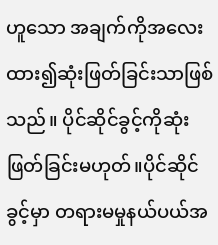ဟူသော အချက်ကိုအလေးထား၍ဆုံးဖြတ်ခြင်းသာဖြစ်သည်။ ပိုင်ဆိုင်ခွင့်ကိုဆုံး ဖြတ်ခြင်းမဟုတ်။ပိုင်ဆိုင်ခွင့်မှာ တရားမမှုနယ်ပယ်အ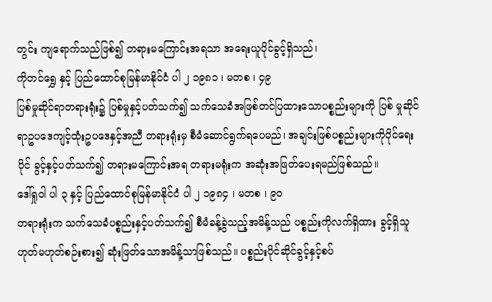တွင်း ကျရောက်သည်ဖြစ်၍ တရားမကြောင်းအရသာ အရေးယူပိုင်ခွင့်ရှိသည်၊
ကိုတင်ရွှေ နှင့် ပြည်ထောင်စုမြန်မာနိုင်ငံ ပါ ၂ ၁၉၈၁ ၊ မတစ ၊ ၄၉
ပြစ်မှုဆိုင်ရာတရားရုံး၌ ပြစ်မှုနှင့်ပတ်သက်၍ သက်သေခံအဖြစ်တင်ပြထားသောပစ္စည်းများကို ပြစ် မှုဆိုင်ရာဥပဒေကျင့်ထုံးဥပဒေနှင့်အညီ တရားရုံးမှ စီမံဆောင်ရွက်ရပေမည်၊ အချင်းဖြစ်ပစ္စည်းများကိုပိုင်ရေးပိုင် ခွင့်နှင့်ပတ်သက်၍ တရားမကြောင်းအရ တရားမရုံးက အဆုံးအဖြတ်ပေးရမည်ဖြစ်သည်။
ဒေါ်ရှုဝါ ပါ ၃ နှင့် ပြည်ထောင်စုမြန်မာနိုင်ငံ ပါ ၂ ၁၉၈၄ ၊ မတစ ၊ ၉၀
တရားရုံးက သက်သေခံပစ္စည်းနှင့်ပတ်သက်၍ စီမံခန့်ခွဲသည့်အမိန့်သည် ပစ္စည်းကိုလက်ရှိထား ခွင့်ရှိသူဟုတ်မဟုတ်စဉ်းစား၍ ဆုံးဖြတ်သောအမိန့်သာဖြစ်သည်။ ပစ္စည်းပိုင်ဆိုင်ခွင့်နှင့်စပ်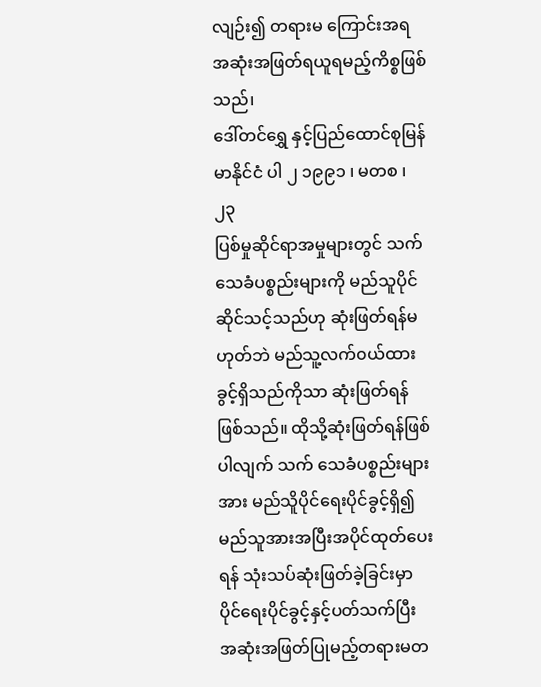လျဉ်း၍ တရားမ ကြောင်းအရ အဆုံးအဖြတ်ရယူရမည့်ကိစ္စဖြစ်သည်၊
ဒေါ်တင်ရွှေ နှင့်ပြည်ထောင်စုမြန်မာနိုင်ငံ ပါ ၂ ၁၉၉၁ ၊ မတစ ၊ ၂၃
ပြစ်မှုဆိုင်ရာအမှုများတွင် သက်သေခံပစ္စည်းများကို မည်သူပိုင်ဆိုင်သင့်သည်ဟု ဆုံးဖြတ်ရန်မ ဟုတ်ဘဲ မည်သူ့လက်၀ယ်ထားခွင့်ရှိသည်ကိုသာ ဆုံးဖြတ်ရန်ဖြစ်သည်။ ထိုသို့ဆုံးဖြတ်ရန်ဖြစ်ပါလျက် သက် သေခံပစ္စည်းများအား မည်သိူပိုင်ရေးပိုင်ခွင့်ရှိ၍ မည်သူအားအပြီးအပိုင်ထုတ်ပေးရန် သုံးသပ်ဆုံးဖြတ်ခဲ့ခြင်းမှာ ပိုင်ရေးပိုင်ခွင့်နှင့်ပတ်သက်ပြီး အဆုံးအဖြတ်ပြုမည့်တရားမတ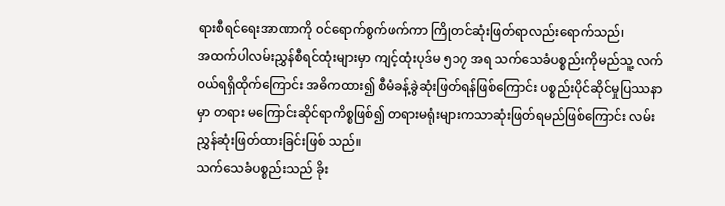ရားစီရင်ရေးအာဏာကို ၀င်ရောက်စွက်ဖက်ကာ ကြိုတင်ဆုံးဖြတ်ရာလည်းရောက်သည်၊
အထက်ပါလမ်းညွှန်စီရင်ထုံးများမှာ ကျင့်ထုံးပုဒ်မ ၅၁၇ အရ သက်သေခံပစ္စည်းကိုမည်သူ့ လက်၀ယ်ရရှိထိုက်ကြောင်း အဓိကထား၍ စီမံခန့်ခွဲဆုံးဖြတ်ရန်ဖြစ်ကြောင်း ပစ္စည်းပိုင်ဆိုင်မှုပြဿနာမှာ တရား မကြောင်းဆိုင်ရာကိစ္စဖြစ်၍ တရားမရုံးများကသာဆုံးဖြတ်ရမည်ဖြစ်ကြောင်း လမ်းညွှန်ဆုံးဖြတ်ထားခြင်းဖြစ် သည်။
သက်သေခံပစ္စည်းသည် ခိုး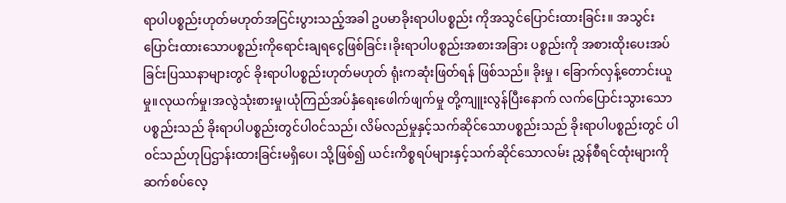ရာပါပစ္စည်းဟုတ်မဟုတ်အငြင်းပွားသည့်အခါ ဥပမာခိုးရာပါပစ္စည်း ကိုအသွင်ပြောင်းထားခြင်း။ အသွင်းပြောင်းထားသောပစ္စည်းကိုရောင်းချရငွေဖြစ်ခြင်း၊ခိုးရာပါပစ္စည်းအစားအခြား ပစ္စည်းကို အစားထိုးပေးအပ်ခြင်းပြဿနာများတွင် ခိုးရာပါပစ္စည်းဟုတ်မဟုတ် ရုံးကဆုံးဖြတ်ရန် ဖြစ်သည်။ ခိုးမှု ၊ ခြောက်လှန့်တောင်းယူမှု။လုယက်မှု၊အလွဲသုံးစားမှု၊ယုံကြည်အပ်နှံရေးဖေါက်ဖျက်မှု တို့ကျူးလွန်ပြီးနောက် လက်ပြောင်းသွားသော ပစ္စည်းသည် ခိုးရာပါပစ္စည်းတွင်ပါ၀င်သည်၊ လိမ်လည်မှုနှင့်သက်ဆိုင်သောပစ္စည်းသည် ခိုးရာပါပစ္စည်းတွင် ပါ၀င်သည်ဟုပြဌာန်းထားခြင်းမရှိပေ၊ သို့ဖြစ်၍ ယင်းကိစ္စရပ်များနှင့်သက်ဆိုင်သောလမ်း ညွှန်စီရင်ထုံးများကို ဆက်စပ်လေ့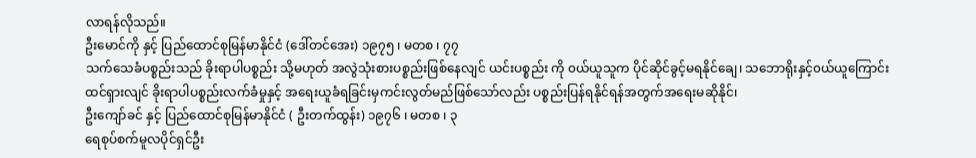လာရန်လိုသည်။
ဦးမောင်ကို နှင့် ပြည်ထောင်စုမြန်မာနိုင်ငံ (ဒေါ်တင်အေး) ၁၉၇၅ ၊ မတစ ၊ ၇၇
သက်သေခံပစ္စည်းသည် ခိုးရာပါပစ္စည်း သို့မဟုတ် အလွဲသုံးစားပစ္စည်းဖြစ်နေလျင် ယင်းပစ္စည်း ကို ၀ယ်ယူသူက ပိုင်ဆိုင်ခွင့်မရနိုင်ချေ၊ သဘောရိုးနှင့်၀ယ်ယူကြောင်းထင်ရှားလျင် ခိုးရာပါပစ္စည်းလက်ခံမှုနှင့် အရေးယူခံရခြင်းမှကင်းလွတ်မည်ဖြစ်သော်လည်း ပစ္စည်းပြန်ရနိုင်ရန်အတွက်အရေးမဆိုနိုင်၊
ဦးကျော်ခင် နှင့် ပြည်ထောင်စုမြန်မာနိုင်ငံ ( ဦးတက်ထွန်း) ၁၉၇၆ ၊ မတစ ၊ ၃
ရေစုပ်စက်မူလပိုင်ရှင်ဦး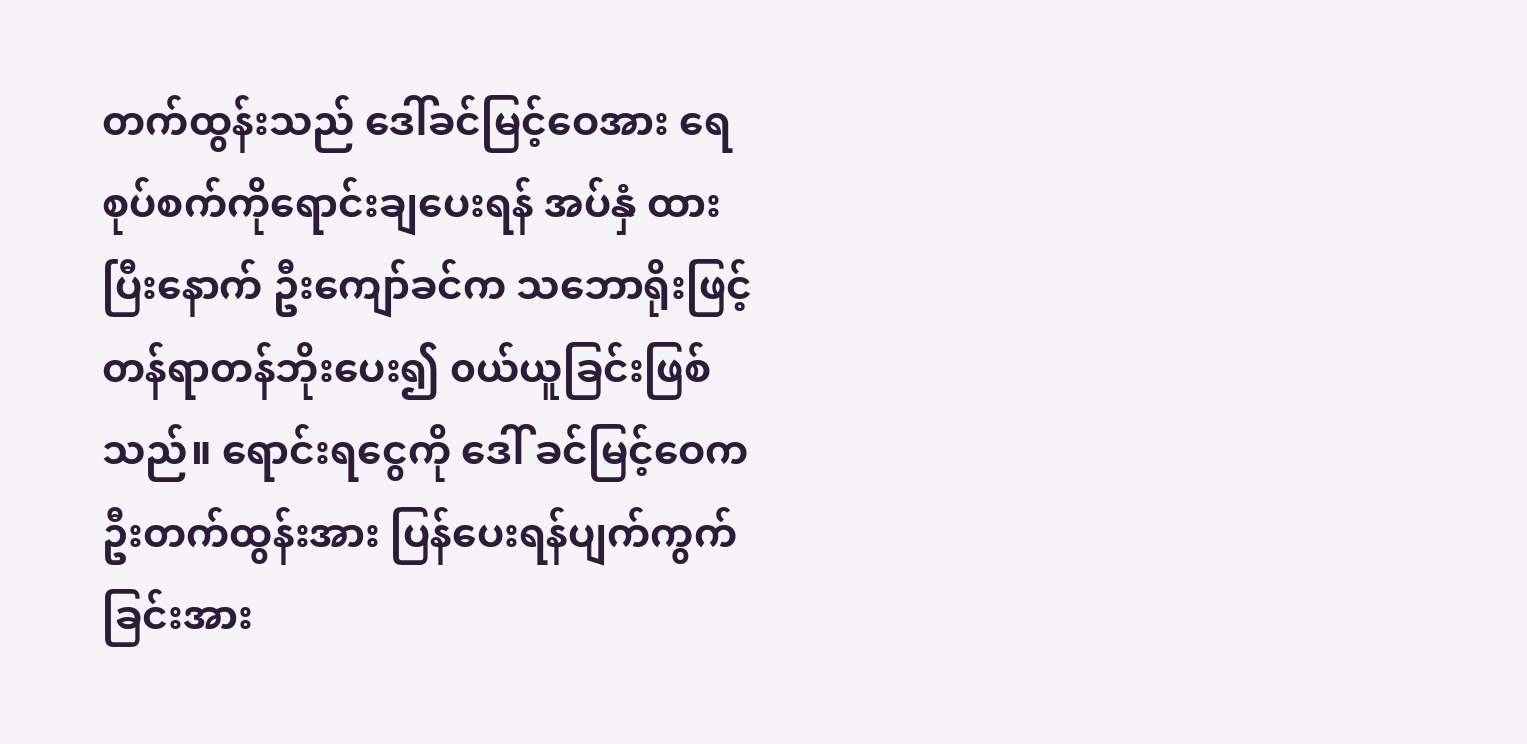တက်ထွန်းသည် ဒေါ်ခင်မြင့်ဝေအား ရေစုပ်စက်ကိုရောင်းချပေးရန် အပ်နှံ ထားပြီးနောက် ဦးကျော်ခင်က သဘောရိုးဖြင့် တန်ရာတန်ဘိုးပေး၍ ၀ယ်ယူခြင်းဖြစ်သည်။ ရောင်းရငွေကို ဒေါ် ခင်မြင့်ဝေက ဦးတက်ထွန်းအား ပြန်ပေးရန်ပျက်ကွက်ခြင်းအား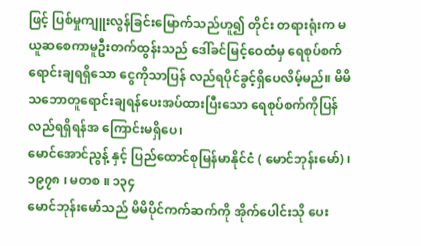ဖြင့် ပြစ်မှုကျူးလွန်ခြင်းမြောက်သည်ဟူ၍ တိုင်း တရားရုံးက မယူဆစေကာမူဦးတက်ထွန်းသည် ဒေါ်ခင်မြင့်ဝေထံမှ ရေစုပ်စက်ရောင်းချရရှိသော ငွေကိုသာပြန် လည်ရပိုင်ခွင့်ရှိပေလိမ့်မည်။ မိမိသဘောတူရောင်းချရန်ပေးအပ်ထားပြီးသော ရေစုပ်စက်ကိုပြန်လည်ရရှိရန်အ ကြောင်းမရှိပေ၊
မောင်အောင်ညွန့် နှင့် ပြည်ထောင်စုမြန်မာနိုင်ငံ ( မောင်ဘုန်းမော်) ၊ ၁၉၇၈ ၊ မတစ ။ ၁၃၄
မောင်ဘုန်းမော်သည် မိမိပိုင်ကက်ဆက်ကို အိုက်ပေါင်းသို ပေး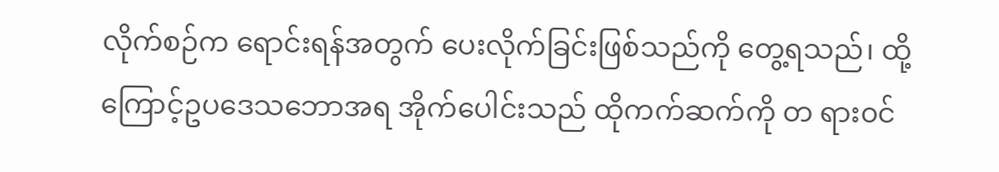လိုက်စဉ်က ရောင်းရန်အတွက် ပေးလိုက်ခြင်းဖြစ်သည်ကို တွေ့ရသည်၊ ထို့ကြောင့်ဥပဒေသဘောအရ အိုက်ပေါင်းသည် ထိုကက်ဆက်ကို တ ရား၀င်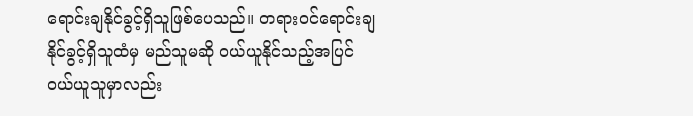ရောင်းချနိုင်ခွင့်ရှိသူဖြစ်ပေသည်။ တရား၀င်ရောင်းချနိုင်ခွင့်ရှိသူထံမှ မည်သူမဆို ၀ယ်ယူနိုင်သည့်အပြင် ၀ယ်ယူသူမှာလည်း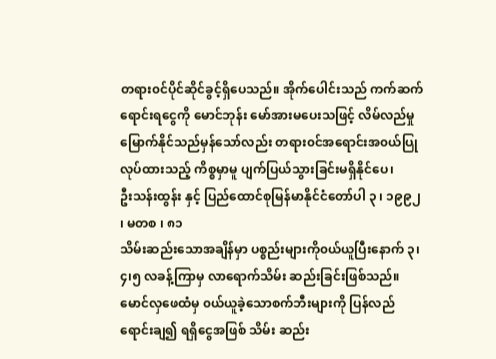တရား၀င်ပိုင်ဆိုင်ခွင့်ရှိပေသည်။ အိုက်ပေါင်းသည် ကက်ဆက်ရောင်းရငွေကို မောင်ဘုန်း မော်အားမပေးသဖြင့် လိမ်လည်မှုမြောက်နိုင်သည်မှန်သော်လည်း တရား၀င်အရောင်းအ၀ယ်ပြုလုပ်ထားသည့် ကိစ္စမှာမူ ပျက်ပြယ်သွားခြင်းမရှိနိုင်ပေ၊
ဦးသန်းထွန်း နှင့် ပြည်ထောင်စုမြန်မာနိုင်ငံတော်ပါ ၃ ၊ ၁၉၉၂ ၊ မတစ ၊ ၈၁
သိမ်းဆည်းသောအချိန်မှာ ပစ္စည်းများကို၀ယ်ယူပြီးနောက် ၃၊၄၊၅ လခန့်ကြာမှ လာရောက်သိမ်း ဆည်းခြင်းဖြစ်သည်။မောင်လှဖေထံမှ ၀ယ်ယူခဲ့သောစက်ဘီးများကို ပြန်လည်ရောင်းချ၍ ရရှိငွေအဖြစ် သိမ်း ဆည်း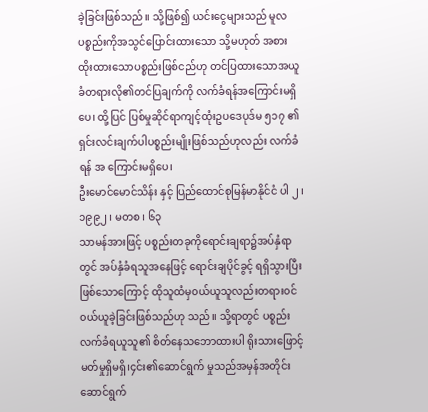ခဲ့ခြင်းဖြစ်သည်။ သို့ဖြစ်၍ ယင်းငွေများသည် မူလပစ္စည်းကိုအသွင်ပြောင်းထားသော သို့မဟုတ် အစား ထိုးထားသောပစ္စည်းဖြစ်ငည်ဟု တင်ပြထားသောအယူခံတရားလို၏တင်ပြချက်ကို လက်ခံရန်အကြောင်းမရှိပေ၊ ထို့ပြင် ပြစ်မှုဆိုင်ရာကျင့်ထုံးဥပဒေပုဒ်မ ၅၁၇ ၏ ရှင်းလင်းချက်ပါပစ္စည်းမျိုးဖြစ်သည်ဟုလည်း လက်ခံရန် အ ကြောင်းမရှိပေ၊
ဦးမောင်မောင်သိန်း နှင့် ပြည်ထောင်စုမြန်မာနိုင်ငံ ပါ ၂ ၊ ၁၉၉၂ ၊ မတစ ၊ ၆၃
သာမန်အားဖြင့် ပစ္စည်းတခုကိုရောင်းချရာ၌အပ်နှံရာတွင် အပ်နှံခံရသူအနေဖြင့် ရောင်းချပိုင်ခွင့် ရရှိသွားပြီး ဖြစ်သောကြောင့် ထိုသူထံမှ၀ယ်ယူသူလည်းတရား၀င်၀ယ်ယူခဲ့ခြင်းဖြစ်သည်ဟု သည်။ သို့ရာတွင် ပစ္စည်းလက်ခံရယူသူ၏ စိတ်နေသဘောထားပါ ရိုးသားဖြောင့်မတ်မှုရှိမရှိ၊၄င်း၏ဆောင်ရွက် မှုသည်အမှန်အတိုင်းဆောင်ရွက်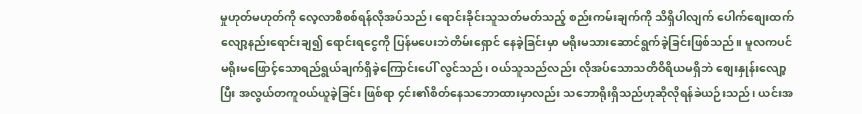မှုဟုတ်မဟုတ်ကို လေ့လာစိစစ်ရန်လိုအပ်သည်၊ ရောင်းခိုင်းသူသတ်မတ်သည့် စည်းကမ်းချက်ကို သိရှိပါလျက် ပေါက်စျေးထက်လျော့နည်းရောင်းချ၍ ရောင်းရငွေကို ပြန်မပေးဘဲတိမ်းရှောင် နေခဲ့ခြင်းမှာ မရိုးမသားဆောင်ရွက်ခဲ့ခြင်းဖြစ်သည်။ မူလကပင် မရိုးမဖြောင့်သောရည်ရွယ်ချက်ရှိခဲ့ကြောင်းပေါ် လွင်သည်၊ ၀ယ်သူသည်လည်း လိုအပ်သောသတိဝိရိယမရှိဘဲ စျေးနှုန်းလျော့ပြီး အလွယ်တကူ၀ယ်ယူခဲ့ခြင်း ဖြစ်ရာ ၄င်း၏စိတ်နေသဘောထားမှာလည်း သဘောရိုးရှိသည်ဟုဆိုလိုရန်ခဲယဉ်းသည်၊ ယင်းအ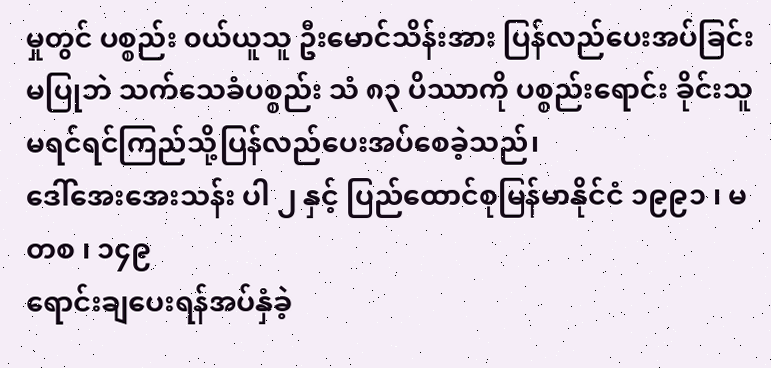မှုတွင် ပစ္စည်း ၀ယ်ယူသူ ဦးမောင်သိန်းအား ပြန်လည်ပေးအပ်ခြင်းမပြုဘဲ သက်သေခံပစ္စည်း သံ ၈၃ ပိဿာကို ပစ္စည်းရောင်း ခိုင်းသူ မရင်ရင်ကြည်သို့ပြန်လည်ပေးအပ်စေခဲ့သည်၊
ဒေါ်အေးအေးသန်း ပါ ၂ နှင့် ပြည်ထောင်စုမြန်မာနိုင်ငံ ၁၉၉၁ ၊ မတစ ၊ ၁၄၉
ရောင်းချပေးရန်အပ်နှံခဲ့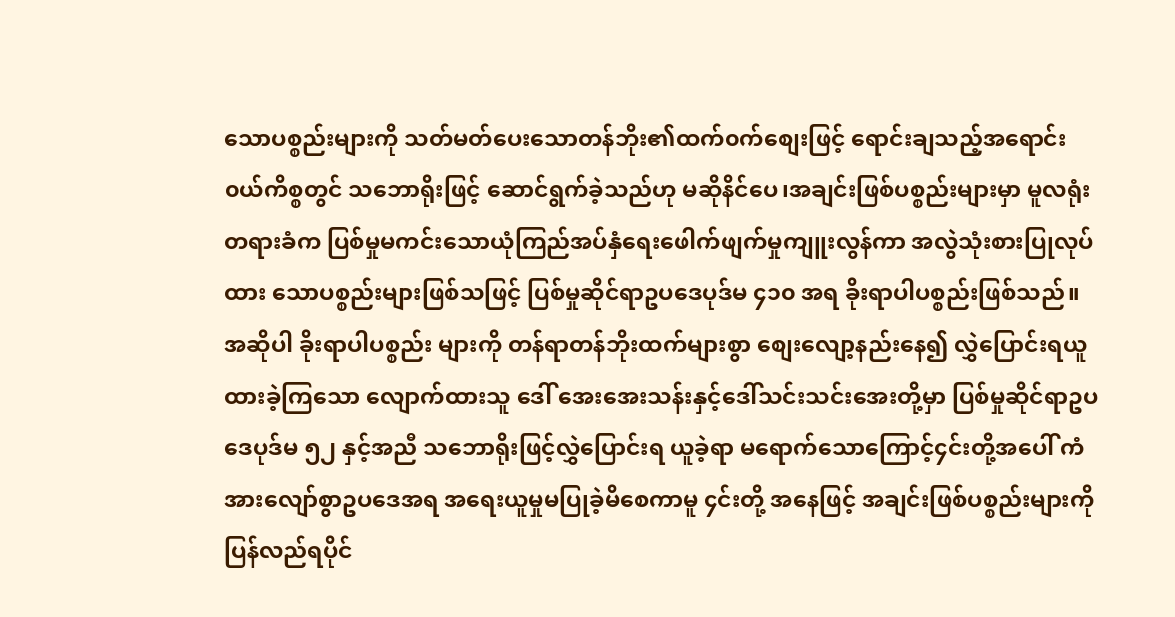သောပစ္စည်းများကို သတ်မတ်ပေးသောတန်ဘိုး၏ထက်၀က်စျေးဖြင့် ရောင်းချသည့်အရောင်း၀ယ်ကိစ္စတွင် သဘောရိုးဖြင့် ဆောင်ရွက်ခဲ့သည်ဟု မဆိုနိင်ပေ၊အချင်းဖြစ်ပစ္စည်းများမှာ မူလရုံးတရားခံက ပြစ်မှုမကင်းသောယုံကြည်အပ်နှံရေးဖေါက်ဖျက်မှုကျူးလွန်ကာ အလွဲသုံးစားပြုလုပ်ထား သောပစ္စည်းများဖြစ်သဖြင့် ပြစ်မှုဆိုင်ရာဥပဒေပုဒ်မ ၄၁၀ အရ ခိုးရာပါပစ္စည်းဖြစ်သည်။အဆိုပါ ခိုးရာပါပစ္စည်း များကို တန်ရာတန်ဘိုးထက်များစွာ စျေးလျော့နည်းနေ၍ လွှဲပြောင်းရယူထားခဲ့ကြသော လျောက်ထားသူ ဒေါ် အေးအေးသန်းနှင့်ဒေါ်သင်းသင်းအေးတို့မှာ ပြစ်မှုဆိုင်ရာဥပဒေပုဒ်မ ၅၂ နှင့်အညီ သဘောရိုးဖြင့်လွှဲပြောင်းရ ယူခဲ့ရာ မရောက်သောကြောင့်၄င်းတို့အပေါ် ကံအားလျော်စွာဥပဒေအရ အရေးယူမှုမပြုခဲ့မိစေကာမူ ၄င်းတို့ အနေဖြင့် အချင်းဖြစ်ပစ္စည်းများကို ပြန်လည်ရပိုင်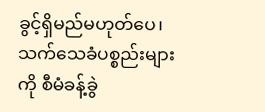ခွင့်ရှိမည်မဟုတ်ပေ၊
သက်သေခံပစ္စည်းများကို စီမံခန့်ခွဲ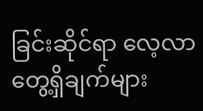ခြင်းဆိုင်ရာ လေ့လာတွေ့ရှိချက်များ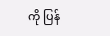ကို ပြန်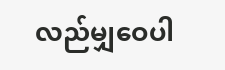လည်မျှဝေပါ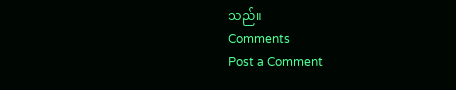သည်။
Comments
Post a Comment